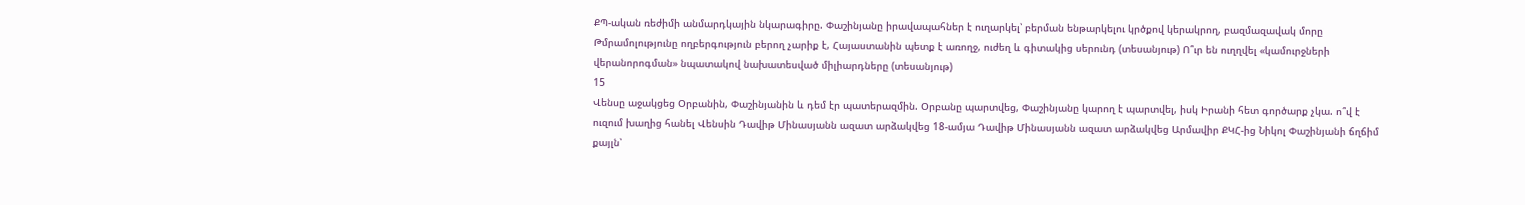ՔՊ-ական ռեժիմի անմարդկային նկարագիրը. Փաշինյանը իրավապահներ է ուղարկել՝ բերման ենթարկելու կրծքով կերակրող, բազմազավակ մորը Թմրամոլությունը ողբերգություն բերող չարիք է, Հայաստանին պետք է առողջ, ուժեղ և գիտակից սերունդ (տեսանյութ) Ո՞ւր են ուղղվել «կամուրջների վերանորոգման» նպատակով նախատեսված միլիարդները (տեսանյութ)
15
Վենսը աջակցեց Օրբանին, Փաշինյանին և դեմ էր պատերազմին. Օրբանը պարտվեց, Փաշինյանը կարող է պարտվել, իսկ Իրանի հետ գործարք չկա. ո՞վ է ուզում խաղից հանել Վենսին Դավիթ Մինասյանն ազատ արձակվեց 18-ամյա Դավիթ Մինասյանն ազատ արձակվեց Արմավիր ՔԿՀ-ից Նիկոլ Փաշինյանի ճղճիմ քայլն՝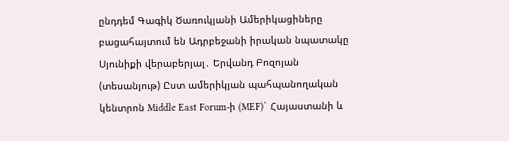ընդդեմ Գագիկ Ծառուկյանի Ամերիկացիները բացահայտում են Ադրբեջանի իրական նպատակը Սյունիքի վերաբերյալ․ Երվանդ Բոզոյան (տեսանյութ) Ըստ ամերիկյան պահպանողական կենտրոն Middle East Forum-ի (MEF)` Հայաստանի և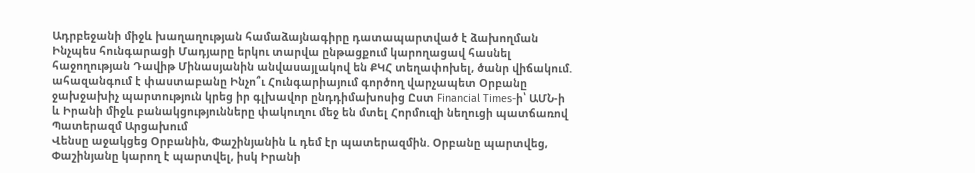Ադրբեջանի միջև խաղաղության համաձայնագիրը դատապարտված է ձախողման Ինչպես հունգարացի Մադյարը երկու տարվա ընթացքում կարողացավ հասնել հաջողության Դավիթ Մինասյանին անվասայլակով են ՔԿՀ տեղափոխել, ծանր վիճակում. ահազանգում է փաստաբանը Ինչո՞ւ Հունգարիայում գործող վարչապետ Օրբանը ջախջախիչ պարտություն կրեց իր գլխավոր ընդդիմախոսից Ըստ Financial Times-ի՝ ԱՄՆ-ի և Իրանի միջև բանակցությունները փակուղու մեջ են մտել Հորմուզի նեղուցի պատճառով Պատերազմ Արցախում
Վենսը աջակցեց Օրբանին, Փաշինյանին և դեմ էր պատերազմին. Օրբանը պարտվեց, Փաշինյանը կարող է պարտվել, իսկ Իրանի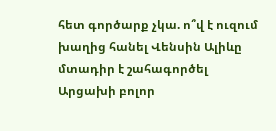հետ գործարք չկա. ո՞վ է ուզում խաղից հանել Վենսին Ալիևը մտադիր է շահագործել Արցախի բոլոր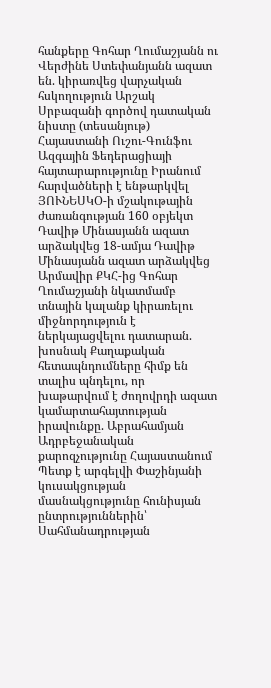հանքերը Գոհար Ղումաշյանն ու Վերժինե Ստեփանյանն ազատ են. կիրառվեց վարչական հսկողություն Արշակ Սրբազանի գործով դատական նիստը (տեսանյութ) Հայաստանի Ուշու-Գունֆու Ազգային Ֆեդերացիայի հայտարարությունը Իրանում հարվածների է ենթարկվել ՅՈՒՆԵՍԿՕ-ի մշակութային ժառանգության 160 օբյեկտ Դավիթ Մինասյանն ազատ արձակվեց 18-ամյա Դավիթ Մինասյանն ազատ արձակվեց Արմավիր ՔԿՀ-ից Գոհար Ղումաշյանի նկատմամբ տնային կալանք կիրառելու միջնորդություն է ներկայացվելու դատարան. խոսնակ Քաղաքական հետապնդումները հիմք են տալիս պնդելու, որ խաթարվում է ժողովրդի ազատ կամարտահայտության իրավունքը. Աբրահամյան Ադրբեջանական քարոզչությունը Հայաստանում Պետք է արգելվի Փաշինյանի կուսակցության մասնակցությունը հունիսյան ընտրություններին՝ Սահմանադրության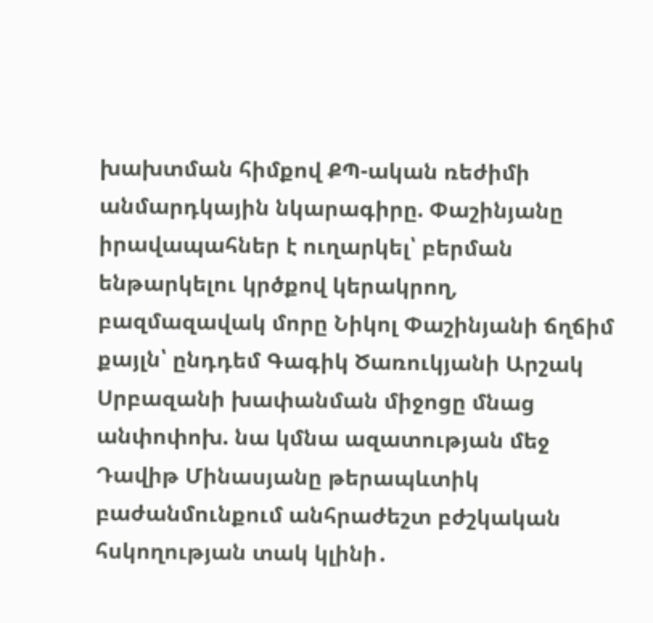խախտման հիմքով ՔՊ-ական ռեժիմի անմարդկային նկարագիրը. Փաշինյանը իրավապահներ է ուղարկել՝ բերման ենթարկելու կրծքով կերակրող, բազմազավակ մորը Նիկոլ Փաշինյանի ճղճիմ քայլն՝ ընդդեմ Գագիկ Ծառուկյանի Արշակ Սրբազանի խափանման միջոցը մնաց անփոփոխ. նա կմնա ազատության մեջ Դավիթ Մինասյանը թերապևտիկ բաժանմունքում անհրաժեշտ բժշկական հսկողության տակ կլինի․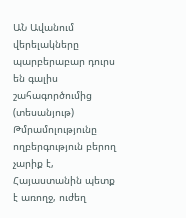ԱՆ Ավանում վերելակները պարբերաբար դուրս են գալիս շահագործումից (տեսանյութ) Թմրամոլությունը ողբերգություն բերող չարիք է, Հայաստանին պետք է առողջ, ուժեղ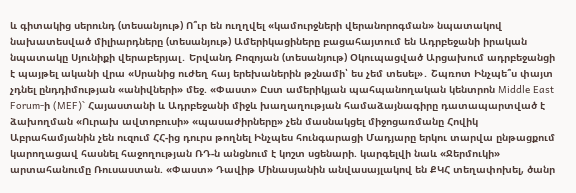և գիտակից սերունդ (տեսանյութ) Ո՞ւր են ուղղվել «կամուրջների վերանորոգման» նպատակով նախատեսված միլիարդները (տեսանյութ) Ամերիկացիները բացահայտում են Ադրբեջանի իրական նպատակը Սյունիքի վերաբերյալ․ Երվանդ Բոզոյան (տեսանյութ) Օկուպացված Արցախում ադրբեջանցի է պայթել ականի վրա «Սրանից ուժեղ հայ երեխաներին թշնամի՝ ես չեմ տեսել»․ Շպռոտ Ինչպե՞ս փայտ չդնել ընդդիմության «անիվների» մեջ. «Փաստ» Ըստ ամերիկյան պահպանողական կենտրոն Middle East Forum-ի (MEF)` Հայաստանի և Ադրբեջանի միջև խաղաղության համաձայնագիրը դատապարտված է ձախողման «Ուրախ ավտոբուսի» «պասաժիրները» չեն մասնակցել միջոցառմանը Հովիկ Աբրահամյանին չեն ուզում ՀՀ-ից դուրս թողնել Ինչպես հունգարացի Մադյարը երկու տարվա ընթացքում կարողացավ հասնել հաջողության ՌԴ-ն անցնում է կոշտ սցենարի. կարգելվի նաև «Ջերմուկի» արտահանումը Ռուսաստան. «Փաստ» Դավիթ Մինասյանին անվասայլակով են ՔԿՀ տեղափոխել, ծանր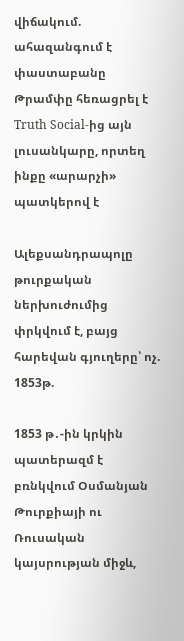վիճակում. ահազանգում է փաստաբանը Թրամփը հեռացրել է Truth Social-ից այն լուսանկարը, որտեղ ինքը «արարչի» պատկերով է

Ալեքսանդրապոլը թուրքական ներխուժումից փրկվում է, բայց հարեվան գյուղերը՝ ոչ. 1853թ.

1853 թ․-ին կրկին պատերազմ է բռնկվում Օսմանյան Թուրքիայի ու Ռուսական կայսրության միջև,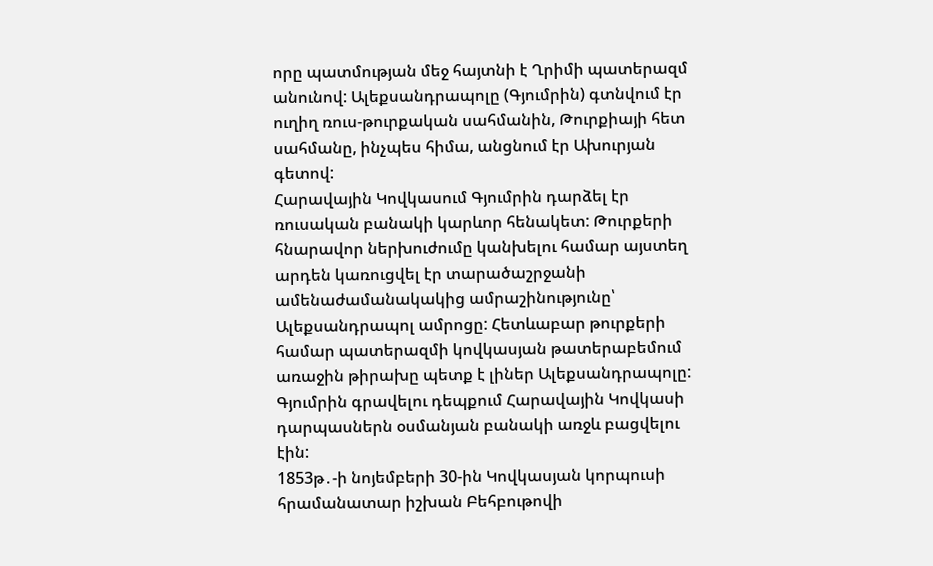որը պատմության մեջ հայտնի է Ղրիմի պատերազմ անունով: Ալեքսանդրապոլը (Գյումրին) գտնվում էր ուղիղ ռուս-թուրքական սահմանին, Թուրքիայի հետ սահմանը, ինչպես հիմա, անցնում էր Ախուրյան գետով:
Հարավային Կովկասում Գյումրին դարձել էր ռուսական բանակի կարևոր հենակետ: Թուրքերի հնարավոր ներխուժումը կանխելու համար այստեղ արդեն կառուցվել էր տարածաշրջանի ամենաժամանակակից ամրաշինությունը՝ Ալեքսանդրապոլ ամրոցը: Հետևաբար թուրքերի համար պատերազմի կովկասյան թատերաբեմում առաջին թիրախը պետք է լիներ Ալեքսանդրապոլը: Գյումրին գրավելու դեպքում Հարավային Կովկասի դարպասներն օսմանյան բանակի առջև բացվելու էին:
1853թ․-ի նոյեմբերի 30-ին Կովկասյան կորպուսի հրամանատար իշխան Բեհբութովի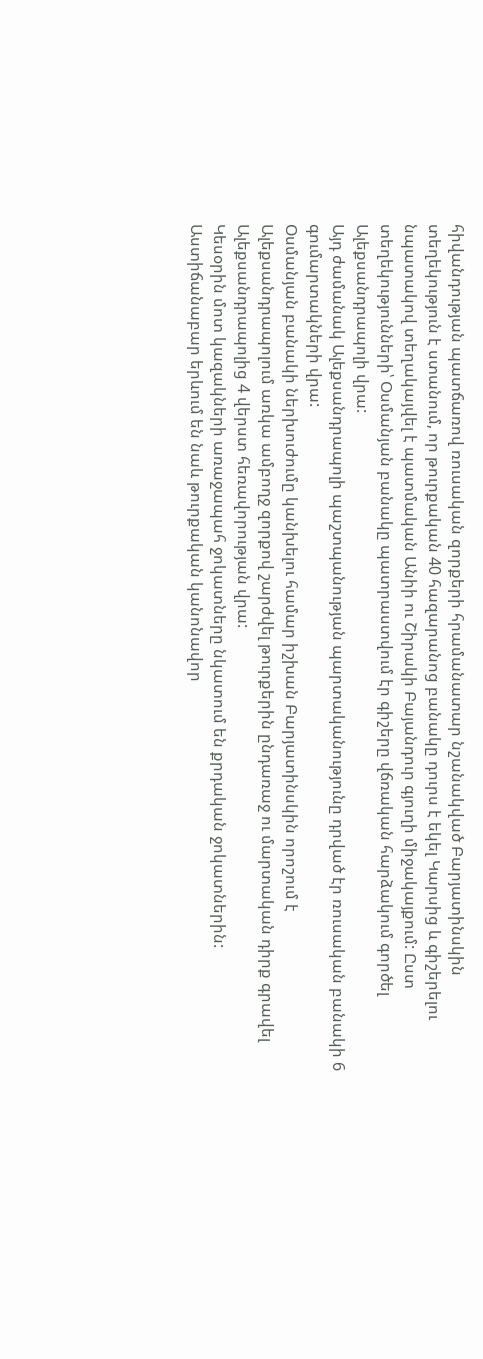հիվանդության պատճառով ռուսական զորքերի հրամանատար նշանակված Բարյատինսկին տեղեկություն է ստանում, որ թուրքական 40 հազարանոց բանակը դուրս է եկել Կարսից և գիշերելու նպատակով տեղակայվել է պատմական Անիի ու Շիրակի Բայանդուր գյուղի միջակայքում: Ըստ տեղեկությունների՝ Օսմանյան բանակը պատրաստվում էր գիշերը վճռական հարձակում գործել Ալեքսանդրապոլի վրա:
Այդ ժամանակ Ալեքսանդրապոլի պաշտպանության պարտականությունը դրված էր ռուսական բանակի 6 գումարտակների վրա:
Օսմանյան բանակի ներխուժումը կանխելու համար իշխան Բարյատինսկին որոշում է Ալեքսանդրապոլում առկա ամբողջ զորքով շարժվել թուրքերին ընդառաջ ու մարտական դիրք գրավել Ալեքսանդրապոլից 4 վերստ հեռավորության վրա:
Կեսօրին մոտ կազակների առաջապահ ջոկատները նկատում են քրդական ջոկատներին: Աստիճանաբար երևում են նաև թուրքական կանոնավոր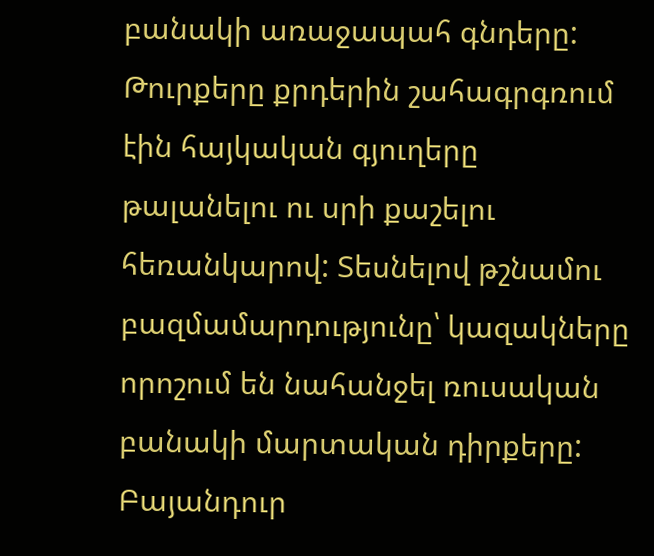բանակի առաջապահ գնդերը: Թուրքերը քրդերին շահագրգռում էին հայկական գյուղերը թալանելու ու սրի քաշելու հեռանկարով: Տեսնելով թշնամու բազմամարդությունը՝ կազակները որոշում են նահանջել ռուսական բանակի մարտական դիրքերը:
Բայանդուր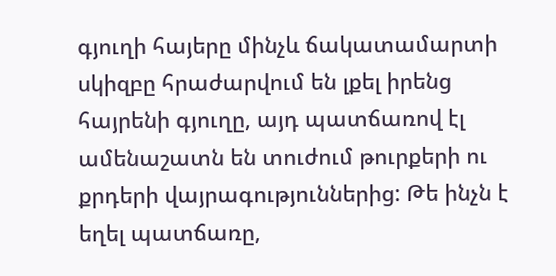գյուղի հայերը մինչև ճակատամարտի սկիզբը հրաժարվում են լքել իրենց հայրենի գյուղը, այդ պատճառով էլ ամենաշատն են տուժում թուրքերի ու քրդերի վայրագություններից: Թե ինչն է եղել պատճառը,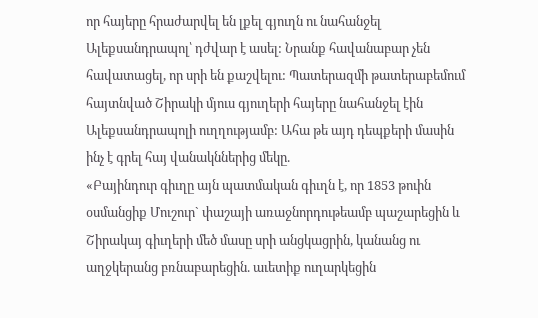որ հայերը հրաժարվել են լքել գյուղն ու նահանջել Ալեքսանդրապոլ՝ դժվար է ասել: Նրանք հավանաբար չեն հավատացել, որ սրի են քաշվելու: Պատերազմի թատերաբեմում հայտնված Շիրակի մյուս գյուղերի հայերը նահանջել էին Ալեքսանդրապոլի ուղղությամբ: Ահա թե այդ դեպքերի մասին ինչ է գրել հայ վանակններից մեկը.
«Բայինդուր գիւղը այն պատմական գիւղն է, որ 1853 թուին օսմանցիք Մուշուր` փաշայի առաջնորդութեամբ պաշարեցին և Շիրակայ գիւղերի մեծ մասը սրի անցկացրին, կանանց ու աղջկերանց բռնաբարեցին. աւետիք ուղարկեցին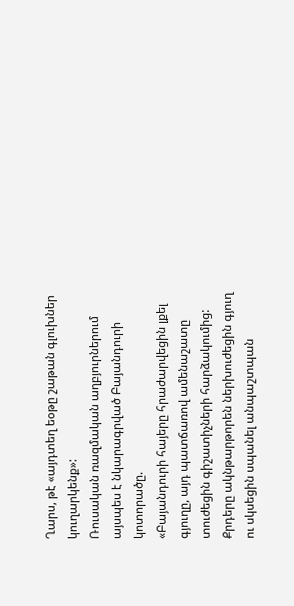Ղարս, թէ «այդտեղ եօթը շաթան գլուխներ կուղարկենք»:
Ռուսական ռազմական աղբյուրներում այսպես է նկարագրված Բայանդուրի կոտորածը.
«Բայանդուրի հայերը հրաժարվեցին լքել գյուղը, այդ պատճառով ամենաշատը տուժեցին գիշատիչների հարձակումից: Քրդերը ակնթարթորեն ներխուժեցին գյուղ ու սկսեցին սպանել անպաշտպան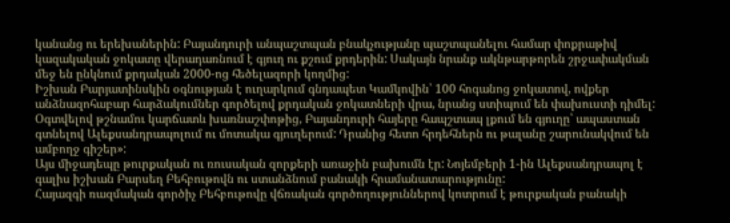կանանց ու երեխաներին: Բայանդուրի անպաշտպան բնակչությանը պաշտպանելու համար փոքրաթիվ կազակական ջոկատը վերադառնում է գյուղ ու քշում քրդերին: Սակայն նրանք ակնթարթորեն շրջափակման մեջ են ընկնում քրդական 2000-ոց հեծելազորի կողմից:
Իշխան Բարյատինսկին օգնության է ուղարկում գնդապետ Կամկովին՝ 100 հոգանոց ջոկատով, ովքեր անձնազոհաբար հարձակումներ գործելով քրդական ջոկատների վրա, նրանց ստիպում են փախուստի դիմել:
Օգտվելով թշնամու կարճատև խառնաշփոթից, Բայանդուրի հայերը հապշտապ լքում են գյուղը՝ ապաստան գտնելով Ալեքսանդրապոլում ու մոտակա գյուղերում: Դրանից հետո հրդեհներն ու թալանը շարունակվում են ամբողջ գիշեր»:
Այս միջադեպը թուրքական ու ռուսական զորքերի առաջին բախումն էր: Նոյեմբերի 1-ին Ալեքսանդրապոլ է գալիս իշխան Բարսեղ Բեհբութովն ու ստանձնում բանակի հրամանատարությունը:
Հայազգի ռազմական գործիչ Բեհբութովը վճռական գործողություններով կոտրում է թուրքական բանակի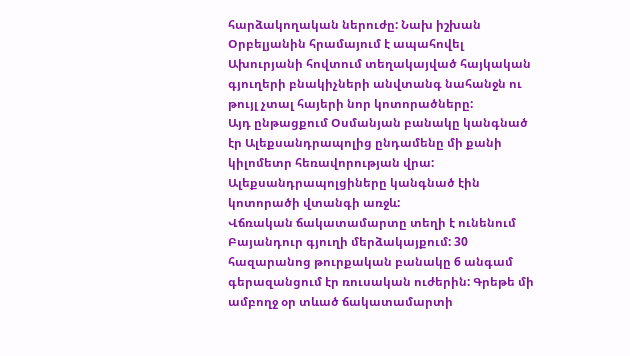հարձակողական ներուժը: Նախ իշխան Օրբելյանին հրամայում է ապահովել Ախուրյանի հովտում տեղակայված հայկական գյուղերի բնակիչների անվտանգ նահանջն ու թույլ չտալ հայերի նոր կոտորածները:
Այդ ընթացքում Օսմանյան բանակը կանգնած էր Ալեքսանդրապոլից ընդամենը մի քանի կիլոմետր հեռավորության վրա: Ալեքսանդրապոլցիները կանգնած էին կոտորածի վտանգի առջև:
Վճռական ճակատամարտը տեղի է ունենում Բայանդուր գյուղի մերձակայքում: 30 հազարանոց թուրքական բանակը 6 անգամ գերազանցում էր ռուսական ուժերին: Գրեթե մի ամբողջ օր տևած ճակատամարտի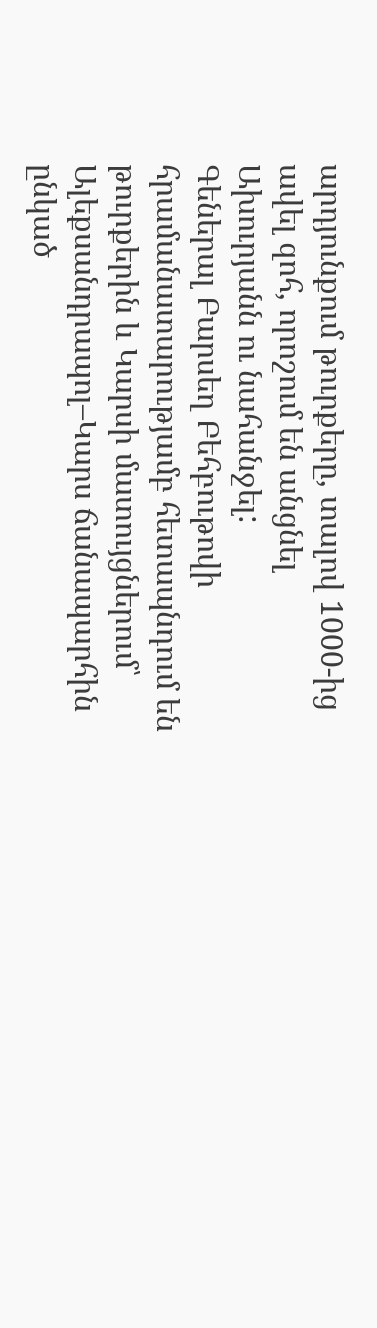արդյունքում թուրքերը, տալով 1000-ից ավել զոհ, որոշում են անցնել Ախուրյանն ու նահանջել:
Գեներալ Բարսեղ Բեհբութովի հրամանատարությամբ հետապնդում են թուրքերին և Կարսի մատույցներում՝ Ալեքսանդրապոլ–Կարս ճանապարհին ընկած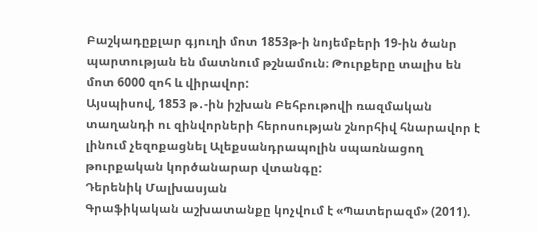Բաշկադըքլար գյուղի մոտ 1853թ-ի նոյեմբերի 19-ին ծանր պարտության են մատնում թշնամուն։ Թուրքերը տալիս են մոտ 6000 զոհ և վիրավոր:
Այսպիսով, 1853 թ․-ին իշխան Բեհբութովի ռազմական տաղանդի ու զինվորների հերոսության շնորհիվ հնարավոր է լինում չեզոքացնել Ալեքսանդրապոլին սպառնացող թուրքական կործանարար վտանգը:
Դերենիկ Մալխասյան
Գրաֆիկական աշխատանքը կոչվում է «Պատերազմ» (2011).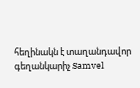հեղինակն է տաղանդավոր գեղանկարիչ Samvel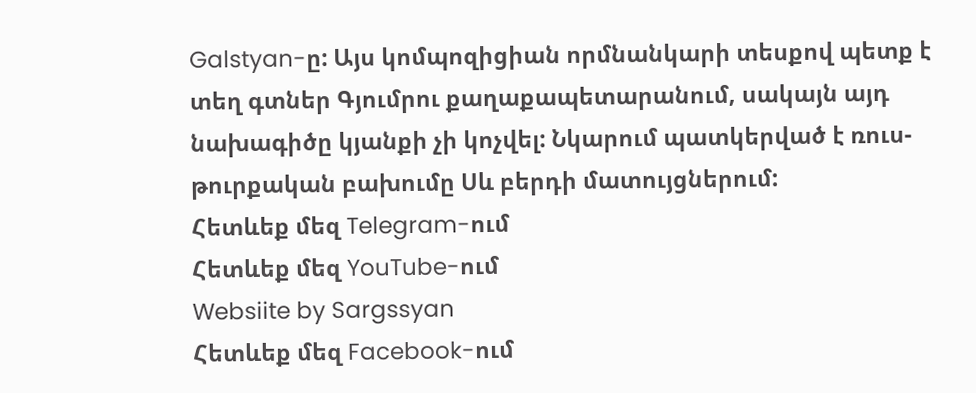Galstyan-ը: Այս կոմպոզիցիան որմնանկարի տեսքով պետք է տեղ գտներ Գյումրու քաղաքապետարանում, սակայն այդ նախագիծը կյանքի չի կոչվել: Նկարում պատկերված է ռուս-թուրքական բախումը Սև բերդի մատույցներում:
Հետևեք մեզ Telegram-ում
Հետևեք մեզ YouTube-ում
Websiite by Sargssyan
Հետևեք մեզ Facebook-ում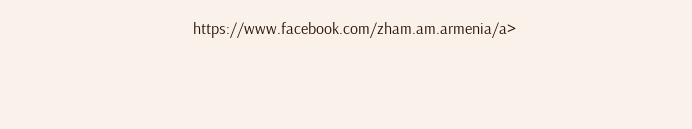https://www.facebook.com/zham.am.armenia/a>